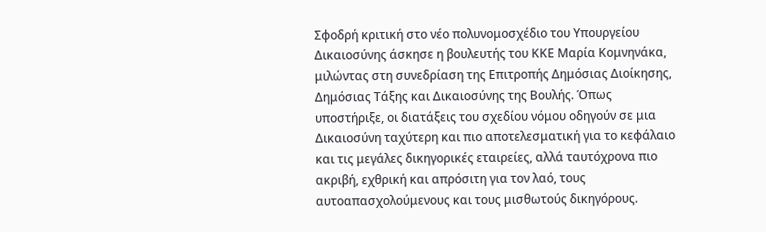Σφοδρή κριτική στο νέο πολυνομοσχέδιο του Υπουργείου Δικαιοσύνης άσκησε η βουλευτής του ΚΚΕ Μαρία Κομνηνάκα, μιλώντας στη συνεδρίαση της Επιτροπής Δημόσιας Διοίκησης, Δημόσιας Τάξης και Δικαιοσύνης της Βουλής. Όπως υποστήριξε, οι διατάξεις του σχεδίου νόμου οδηγούν σε μια Δικαιοσύνη ταχύτερη και πιο αποτελεσματική για το κεφάλαιο και τις μεγάλες δικηγορικές εταιρείες, αλλά ταυτόχρονα πιο ακριβή, εχθρική και απρόσιτη για τον λαό, τους αυτοαπασχολούμενους και τους μισθωτούς δικηγόρους.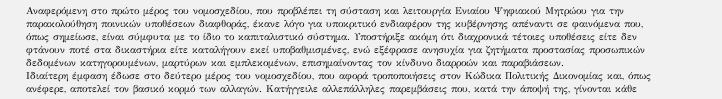Αναφερόμενη στο πρώτο μέρος του νομοσχεδίου, που προβλέπει τη σύσταση και λειτουργία Ενιαίου Ψηφιακού Μητρώου για την παρακολούθηση ποινικών υποθέσεων διαφθοράς, έκανε λόγο για υποκριτικό ενδιαφέρον της κυβέρνησης απέναντι σε φαινόμενα που, όπως σημείωσε, είναι σύμφυτα με το ίδιο το καπιταλιστικό σύστημα. Υποστήριξε ακόμη ότι διαχρονικά τέτοιες υποθέσεις είτε δεν φτάνουν ποτέ στα δικαστήρια είτε καταλήγουν εκεί υποβαθμισμένες, ενώ εξέφρασε ανησυχία για ζητήματα προστασίας προσωπικών δεδομένων κατηγορουμένων, μαρτύρων και εμπλεκομένων, επισημαίνοντας τον κίνδυνο διαρροών και παραβιάσεων.
Ιδιαίτερη έμφαση έδωσε στο δεύτερο μέρος του νομοσχεδίου, που αφορά τροποποιήσεις στον Κώδικα Πολιτικής Δικονομίας και, όπως ανέφερε, αποτελεί τον βασικό κορμό των αλλαγών. Κατήγγειλε αλλεπάλληλες παρεμβάσεις που, κατά την άποψή της, γίνονται κάθε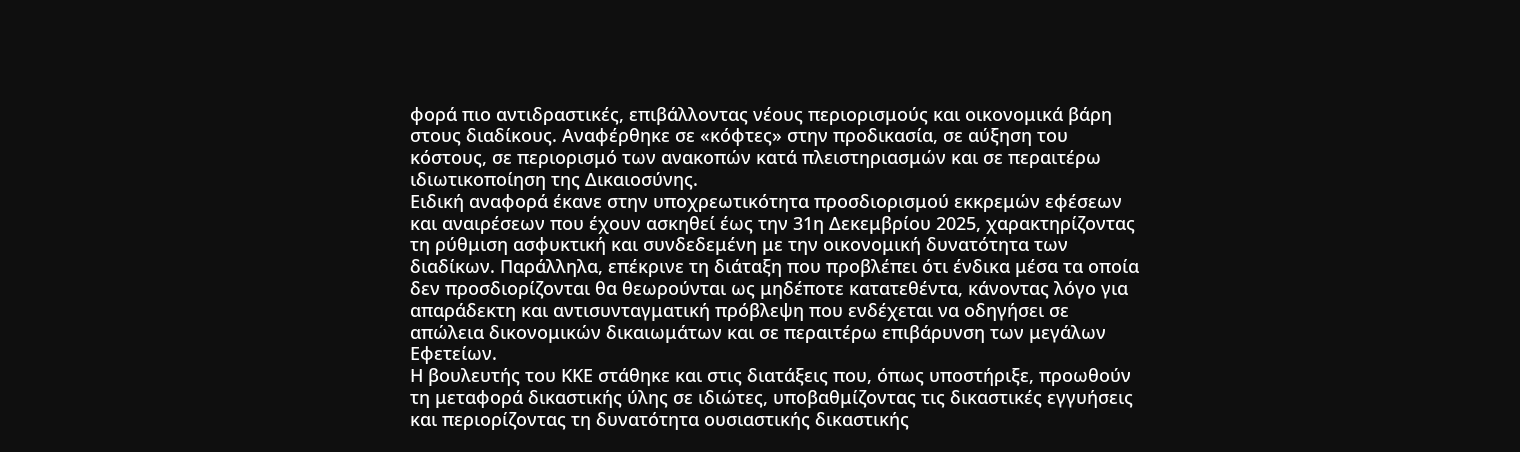φορά πιο αντιδραστικές, επιβάλλοντας νέους περιορισμούς και οικονομικά βάρη στους διαδίκους. Αναφέρθηκε σε «κόφτες» στην προδικασία, σε αύξηση του κόστους, σε περιορισμό των ανακοπών κατά πλειστηριασμών και σε περαιτέρω ιδιωτικοποίηση της Δικαιοσύνης.
Ειδική αναφορά έκανε στην υποχρεωτικότητα προσδιορισμού εκκρεμών εφέσεων και αναιρέσεων που έχουν ασκηθεί έως την 31η Δεκεμβρίου 2025, χαρακτηρίζοντας τη ρύθμιση ασφυκτική και συνδεδεμένη με την οικονομική δυνατότητα των διαδίκων. Παράλληλα, επέκρινε τη διάταξη που προβλέπει ότι ένδικα μέσα τα οποία δεν προσδιορίζονται θα θεωρούνται ως μηδέποτε κατατεθέντα, κάνοντας λόγο για απαράδεκτη και αντισυνταγματική πρόβλεψη που ενδέχεται να οδηγήσει σε απώλεια δικονομικών δικαιωμάτων και σε περαιτέρω επιβάρυνση των μεγάλων Εφετείων.
Η βουλευτής του ΚΚΕ στάθηκε και στις διατάξεις που, όπως υποστήριξε, προωθούν τη μεταφορά δικαστικής ύλης σε ιδιώτες, υποβαθμίζοντας τις δικαστικές εγγυήσεις και περιορίζοντας τη δυνατότητα ουσιαστικής δικαστικής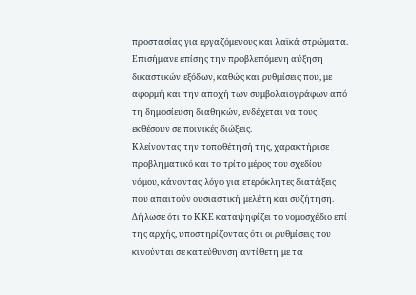προστασίας για εργαζόμενους και λαϊκά στρώματα. Επισήμανε επίσης την προβλεπόμενη αύξηση δικαστικών εξόδων, καθώς και ρυθμίσεις που, με αφορμή και την αποχή των συμβολαιογράφων από τη δημοσίευση διαθηκών, ενδέχεται να τους εκθέσουν σε ποινικές διώξεις.
Κλείνοντας την τοποθέτησή της, χαρακτήρισε προβληματικό και το τρίτο μέρος του σχεδίου νόμου, κάνοντας λόγο για ετερόκλητες διατάξεις που απαιτούν ουσιαστική μελέτη και συζήτηση. Δήλωσε ότι το ΚΚΕ καταψηφίζει το νομοσχέδιο επί της αρχής, υποστηρίζοντας ότι οι ρυθμίσεις του κινούνται σε κατεύθυνση αντίθετη με τα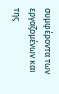συμφέροντα των εργαζομένων και της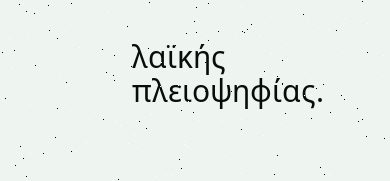λαϊκής πλειοψηφίας.